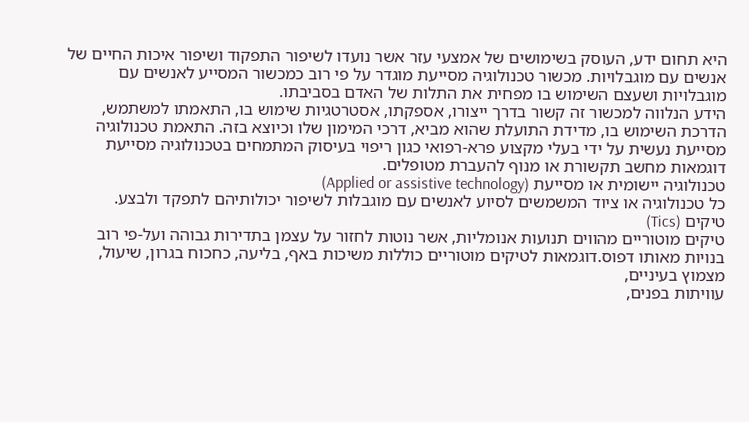היא תחום ידע, העוסק בשימושים של אמצעי עזר אשר נועדו לשיפור התפקוד ושיפור איכות החיים של אנשים עם מוגבלויות. מכשור טכנולוגיה מסייעת מוגדר על פי רוב כמכשור המסייע לאנשים עם מוגבלויות ושעצם השימוש בו מפחית את התלות של האדם בסביבתו.
הידע הנלווה למכשור זה קשור בדרך ייצורו, אספקתו, אסטרטגיות שימוש בו, התאמתו למשתמש, הדרכת השימוש בו, מדידת התועלת שהוא מביא, דרכי המימון שלו וכיוצא בזה. התאמת טכנולוגיה מסייעת נעשית על ידי בעלי מקצוע פרא-רפואי כגון ריפוי בעיסוק המתמחים בטכנולוגיה מסייעת דוגמאות מחשב תקשורת או מנוף להעברת מטופלים.
טכנולוגיה יישומית או מסייעת (Applied or assistive technology)
כל טכנולוגיה או ציוד המשמשים לסיוע לאנשים עם מוגבלות לשיפור יכולותיהם לתפקד ולבצע.
טיקים (Tics)
טיקים מוטוריים מהווים תנועות אנומליות, אשר נוטות לחזור על עצמן בתדירות גבוהה ועל-פי רוב בנויות מאותו דפוס.דוגמאות לטיקים מוטוריים כוללות משיכות באף, בליעה, כחכוח בגרון, שיעול, מצמוץ בעיניים,
עוויתות בפנים,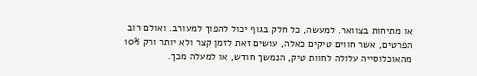או מתיחות בצוואר. למעשה, כל חלק בגוף יכול להפוך למעורב. ואולם רוב הפרטים, אשר חווים טיקים כאלה, עושים זאת לזמן קצר ולא יותר ורק 10% מהאוכלוסייה עלולה לחוות טיק, הנמשך חודש, או למעלה מכך.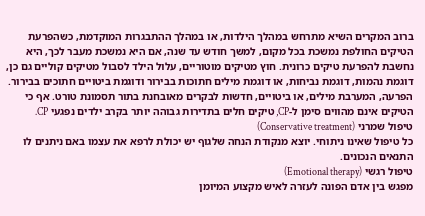ברוב המקרים השיא מתרחש במהלך הילדות, או במהלך ההתבגרות המוקדמת, כשהפרעת הטיקים החולפת נמשכת בכל מקום, למשך חודש עד שנה, אם היא נמשכת מעבר לכך, היא נחשבת להפרעת טיקים כרונית. חוץ מטיקים מוטוריים, עלול הילד לסבול מטיקים קוליים גם כן, דוגמת נהמות, דוגמת נביחות, או דוגמת מילים חתוכות בבירור ודוגמת ביטויים חתוכים בבירור. הפרעה, המערבת מילים, או ביטויים, חדשות לבקרים מאובחנת בתור תסמונת טורט. אף כי הטיקים אינם מהווים סימן ל-CP, טיקים חלים בתדירות גבוהה יותר בקרב ילדים נפגעי CP.
טיפול שמרני (Conservative treatment)
כל טיפול שאינו ניתוחי. יוצא מנקודת הנחה שלגוף יש יכולת לרפא את עצמו באם ניתנים לו התנאים הנכונים.
טיפול רגשי (Emotional therapy)
מפגש בין אדם הפונה לעזרה לאיש מקצוע המיומן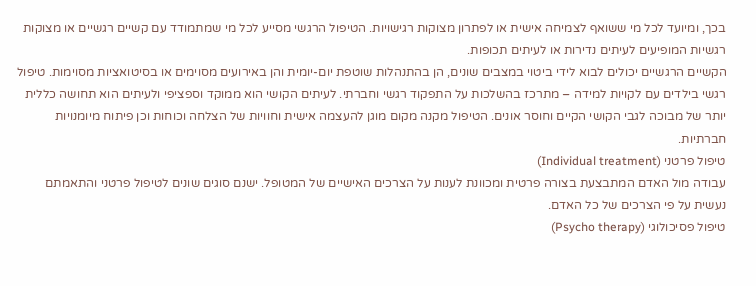בכך, ומיועד לכל מי ששואף לצמיחה אישית או לפתרון מצוקות רגישויות. הטיפול הרגשי מסייע לכל מי שמתמודד עם קשיים רגשיים או מצוקות רגשיות המופיעים לעיתים נדירות או לעיתים תכופות.
הקשיים הרגשיים יכולים לבוא לידי ביטוי במצבים שונים, הן בהתנהלות שוטפת יום-יומית והן באירועים מסוימים או בסיטואציות מסוימות. טיפול רגשי בילדים עם לקויות למידה – מתרכז בהשלכות על התפקוד רגשי וחברתי. לעיתים הקושי הוא ממוקד וספציפי ולעיתים הוא תחושה כללית יותר של מבוכה לגבי הקושי הקיים וחוסר אונים. הטיפול מקנה מקום מוגן להעצמה אישית וחוויות של הצלחה וכוחות וכן פיתוח מיומנויות חברתיות.
טיפול פרטני (Individual treatment)
עבודה מול האדם המתבצעת בצורה פרטית ומכוונת לענות על הצרכים האישיים של המטופל. ישנם סוגים שונים לטיפול פרטני והתאמתם נעשית על פי הצרכים של כל האדם.
טיפול פסיכולוגי (Psycho therapy)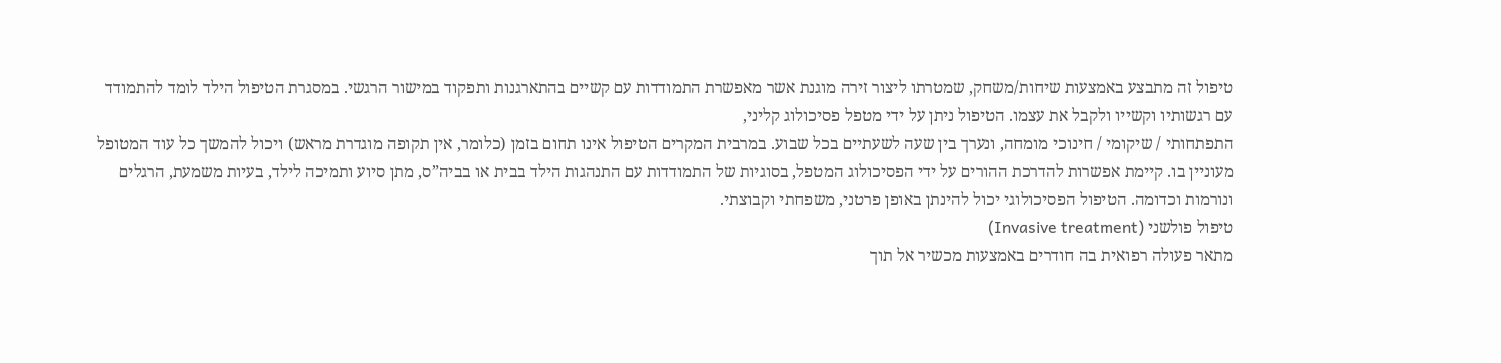טיפול זה מתבצע באמצעות שיחות/משחק, שמטרתו ליצור זירה מוגנת אשר מאפשרת התמודדות עם קשיים בהתארגנות ותפקוד במישור הרגשי. במסגרת הטיפול הילד לומד להתמודד עם רגשותיו וקשייו ולקבל את עצמו. הטיפול ניתן על ידי מטפל פסיכולוג קליני,
התפתחותי / שיקומי / חינוכי מומחה, ונערך בין שעה לשעתיים בכל שבוע. במרבית המקרים הטיפול אינו תחום בזמן (כלומר, אין תקופה מוגדרת מראש) ויכול להמשך כל עוד המטופל מעוניין בו. קיימת אפשרות להדרכת ההורים על ידי הפסיכולוג המטפל, בסוגיות של התמודדות עם התנהגות הילד בבית או בביה”ס, מתן סיוע ותמיכה לילד, בעיות משמעת, הרגלים ונורמות וכדומה. הטיפול הפסיכולוגי יכול להינתן באופן פרטני, משפחתי וקבוצתי.
טיפול פולשני (Invasive treatment)
מתאר פעולה רפואית בה חודרים באמצעות מכשיר אל תוך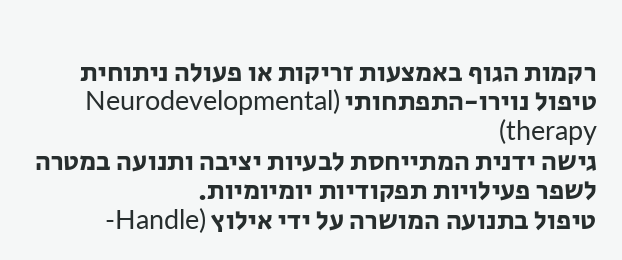רקמות הגוף באמצעות זריקות או פעולה ניתוחית
טיפול נוירו-התפתחותי (Neurodevelopmental therapy)
גישה ידנית המתייחסת לבעיות יציבה ותנועה במטרה לשפר פעילויות תפקודיות יומיומיות.
טיפול בתנועה המושרה על ידי אילוץ (Handle-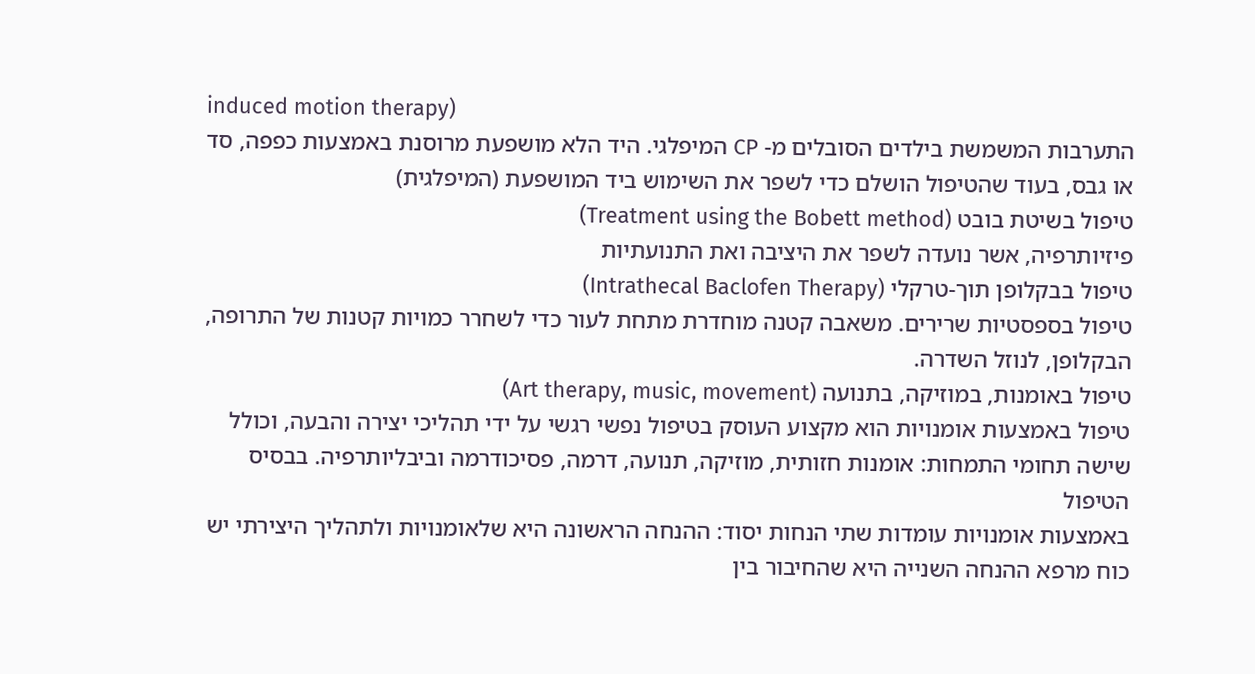induced motion therapy)
התערבות המשמשת בילדים הסובלים מ- CP המיפלגי. היד הלא מושפעת מרוסנת באמצעות כפפה, סד או גבס, בעוד שהטיפול הושלם כדי לשפר את השימוש ביד המושפעת (המיפלגית)
טיפול בשיטת בובט (Treatment using the Bobett method)
פיזיותרפיה, אשר נועדה לשפר את היציבה ואת התנועתיות
טיפול בבקלופן תוך-טרקלי (Intrathecal Baclofen Therapy)
טיפול בספסטיות שרירים. משאבה קטנה מוחדרת מתחת לעור כדי לשחרר כמויות קטנות של התרופה, הבקלופן, לנוזל השדרה.
טיפול באומנות, במוזיקה, בתנועה (Art therapy, music, movement)
טיפול באמצעות אומנויות הוא מקצוע העוסק בטיפול נפשי רגשי על ידי תהליכי יצירה והבעה, וכולל שישה תחומי התמחות: אומנות חזותית, מוזיקה, תנועה, דרמה, פסיכודרמה וביבליותרפיה. בבסיס הטיפול
באמצעות אומנויות עומדות שתי הנחות יסוד: ההנחה הראשונה היא שלאומנויות ולתהליך היצירתי יש כוח מרפא ההנחה השנייה היא שהחיבור בין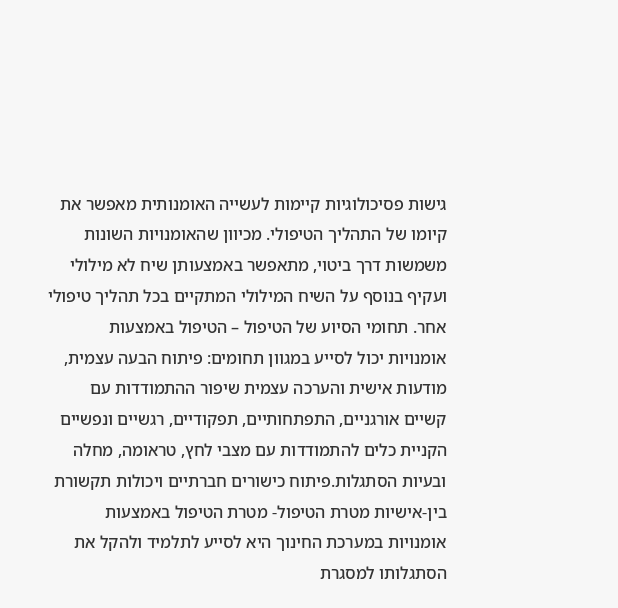גישות פסיכולוגיות קיימות לעשייה האומנותית מאפשר את קיומו של התהליך הטיפולי. מכיוון שהאומנויות השונות משמשות דרך ביטוי, מתאפשר באמצעותן שיח לא מילולי ועקיף בנוסף על השיח המילולי המתקיים בכל תהליך טיפולי אחר. תחומי הסיוע של הטיפול – הטיפול באמצעות אומנויות יכול לסייע במגוון תחומים: פיתוח הבעה עצמית, מודעות אישית והערכה עצמית שיפור ההתמודדות עם קשיים אורגניים, התפתחותיים, תפקודיים, רגשיים ונפשיים הקניית כלים להתמודדות עם מצבי לחץ, טראומה, מחלה ובעיות הסתגלות.פיתוח כישורים חברתיים ויכולות תקשורת בין-אישיות מטרת הטיפול- מטרת הטיפול באמצעות אומנויות במערכת החינוך היא לסייע לתלמיד ולהקל את הסתגלותו למסגרת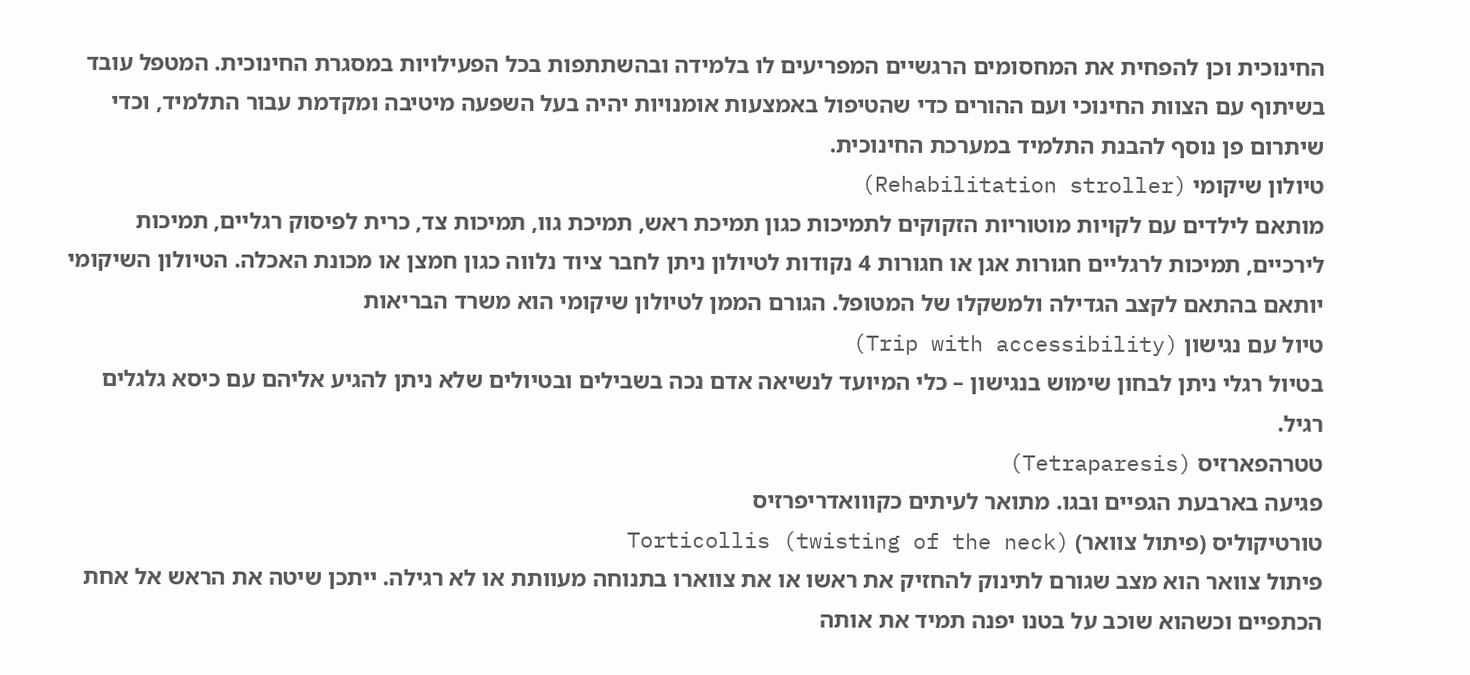החינוכית וכן להפחית את המחסומים הרגשיים המפריעים לו בלמידה ובהשתתפות בכל הפעילויות במסגרת החינוכית. המטפל עובד בשיתוף עם הצוות החינוכי ועם ההורים כדי שהטיפול באמצעות אומנויות יהיה בעל השפעה מיטיבה ומקדמת עבור התלמיד, וכדי שיתרום פן נוסף להבנת התלמיד במערכת החינוכית.
טיולון שיקומי (Rehabilitation stroller)
מותאם לילדים עם לקויות מוטוריות הזקוקים לתמיכות כגון תמיכת ראש, תמיכת גוו, תמיכות צד, כרית לפיסוק רגליים, תמיכות לירכיים, תמיכות לרגליים חגורות אגן או חגורות 4 נקודות לטיולון ניתן לחבר ציוד נלווה כגון חמצן או מכונת האכלה. הטיולון השיקומי יותאם בהתאם לקצב הגדילה ולמשקלו של המטופל. הגורם הממן לטיולון שיקומי הוא משרד הבריאות
טיול עם נגישון (Trip with accessibility)
בטיול רגלי ניתן לבחון שימוש בנגישון – כלי המיועד לנשיאה אדם נכה בשבילים ובטיולים שלא ניתן להגיע אליהם עם כיסא גלגלים רגיל.
טטרהפארזיס (Tetraparesis)
פגיעה בארבעת הגפיים ובגו. מתואר לעיתים כקווואדריפרזיס
טורטיקוליס (פיתול צוואר) Torticollis (twisting of the neck)
פיתול צוואר הוא מצב שגורם לתינוק להחזיק את ראשו או את צווארו בתנוחה מעוותת או לא רגילה. ייתכן שיטה את הראש אל אחת הכתפיים וכשהוא שוכב על בטנו יפנה תמיד את אותה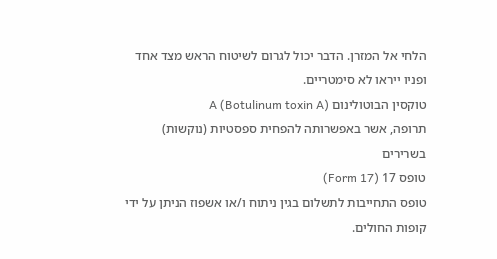הלחי אל המזרן. הדבר יכול לגרום לשיטוח הראש מצד אחד ופניו ייראו לא סימטריים.
טוקסין הבוטולינום A (Botulinum toxin A)
תרופה, אשר באפשרותה להפחית ספסטיות (נוקשות) בשרירים
טופס 17 (Form 17)
טופס התחייבות לתשלום בגין ניתוח ו/או אשפוז הניתן על ידי קופות החולים.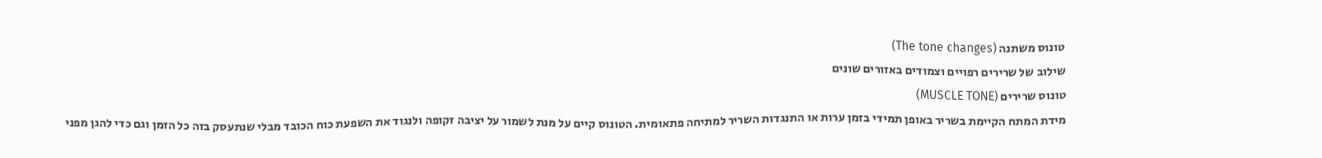טונוס משתנה (The tone changes)
שילוב של שרירים רפויים וצמודים באזורים שונים
טונוס שרירים (MUSCLE TONE)
מידת המתח הקיימת בשריר באופן תמידי בזמן ערות או התנגדות השריר למתיחה פתאומית. הטונוס קיים על מנת לשמור על יציבה זקופה ולנגוד את השפעת כוח הכובד מבלי שנתעסק בזה כל הזמן וגם כדי להגן מפני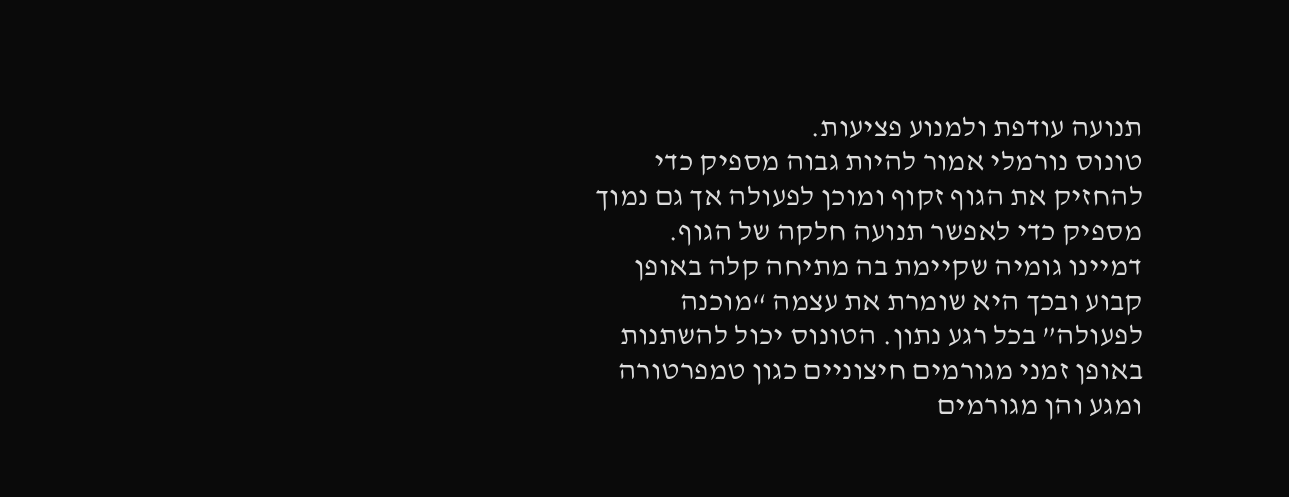תנועה עודפת ולמנוע פציעות.
טונוס נורמלי אמור להיות גבוה מספיק כדי להחזיק את הגוף זקוף ומוכן לפעולה אך גם נמוך מספיק כדי לאפשר תנועה חלקה של הגוף. דמיינו גומיה שקיימת בה מתיחה קלה באופן קבוע ובכך היא שומרת את עצמה “מוכנה לפעולה” בכל רגע נתון. הטונוס יכול להשתנות באופן זמני מגורמים חיצוניים כגון טמפרטורה ומגע והן מגורמים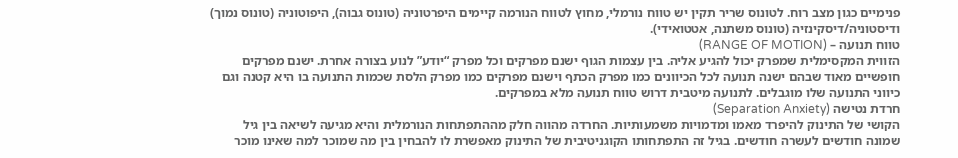פנימיים כגון מצב רוח. לטונוס שריר תקין יש טווח נורמלי, מחוץ לטווח הנורמה קיימים היפרטוניה (טונוס גבוה), היפוטוניה (טונוס נמוך) ודיסטוניה/דיסקינזיה (טונוס משתנה, אטטואידי).
טווח תנועה – (RANGE OF MOTION)
הזווית המקסימלית שמפרק יכול להגיע אליה. בין עצמות הגוף ישנם מפרקים וכל מפרק “יודע” לנוע בצורה אחרת. ישנם מפרקים חופשיים מאוד שבהם ישנה תנועה לכל הכיוונים כמו מפרק הכתף וישנם מפרקים כמו מפרק הלסת שכמות התנועה בו היא קטנה וגם כיווני התנועה שלו מוגבלים. לתנועה מיטבית דרוש טווח תנועה מלא במפרקים.
חרדת נטישה (Separation Anxiety)
הקושי של התינוק להיפרד מאמו ומדמויות משמעותיות. החרדה מהווה חלק מההתפתחות הנורמלית והיא מגיעה לשיאה בין גיל שמונה חודשים לעשרה חודשים. בגיל זה התפתחותו הקוגניטיבית של התינוק מאפשרת לו להבחין בין מה שמוכר למה שאינו מוכר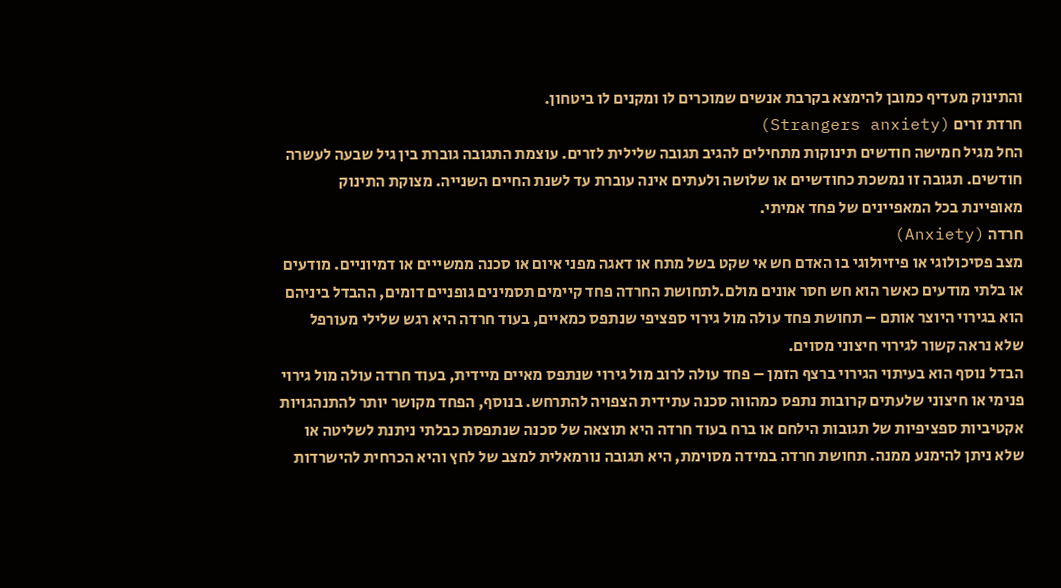והתינוק מעדיף כמובן להימצא בקרבת אנשים שמוכרים לו ומקנים לו ביטחון.
חרדת זרים (Strangers anxiety)
החל מגיל חמישה חודשים תינוקות מתחילים להגיב תגובה שלילית לזרים. עוצמת התגובה גוברת בין גיל שבעה לעשרה חודשים. תגובה זו נמשכת כחודשיים או שלושה ולעתים אינה עוברת עד לשנת החיים השנייה. מצוקת התינוק מאופיינת בכל המאפיינים של פחד אמיתי.
חרדה (Anxiety)
מצב פסיכולוגי או פיזיולוגי בו האדם חש אי שקט בשל מתח או דאגה מפני איום או סכנה ממשייים או דמיוניים. מודעים או בלתי מודעים כאשר הוא חש חסר אונים מולם.לתחושת החרדה פחד קיימים תסמינים גופניים דומים, ההבדל ביניהם הוא בגירוי היוצר אותם – תחושת פחד עולה מול גירוי ספציפי שנתפס כמאיים, בעוד חרדה היא רגש שלילי מעורפל שלא נראה קשור לגירוי חיצוני מסוים.
הבדל נוסף הוא בעיתוי הגירוי ברצף הזמן – פחד עולה לרוב מול גירוי שנתפס מאיים מיידית, בעוד חרדה עולה מול גירוי פנימי או חיצוני שלעתים קרובות נתפס כמהווה סכנה עתידית הצפויה להתרחש. בנוסף, הפחד מקושר יותר להתנהגויות אקטיביות ספציפיות של תגובות הילחם או ברח בעוד חרדה היא תוצאה של סכנה שנתפסת כבלתי ניתנת לשליטה או שלא ניתן להימנע ממנה. תחושת חרדה במידה מסוימת, היא תגובה נורמאלית למצב של לחץ והיא הכרחית להישרדות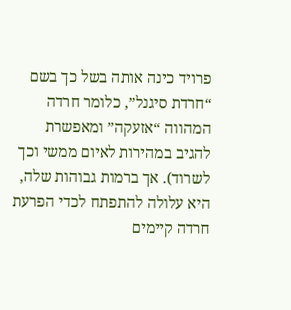פרויד כינה אותה בשל כך בשם “חרדת סיגנל”, כלומר חרדה המהווה “אזעקה” ומאפשרת להגיב במהירות לאיום ממשי וכך לשרוד). אך ברמות גבוהות שלה, היא עלולה להתפתח לכדי הפרעת חרדה קיימים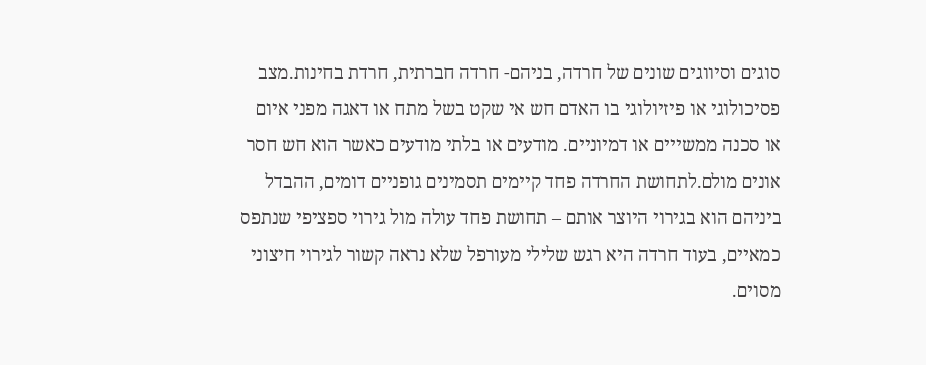סוגים וסיווגים שונים של חרדה, בניהם- חרדה חברתית, חרדת בחינות.מצב פסיכולוגי או פיזיולוגי בו האדם חש אי שקט בשל מתח או דאגה מפני איום או סכנה ממשייים או דמיוניים. מודעים או בלתי מודעים כאשר הוא חש חסר אונים מולם.לתחושת החרדה פחד קיימים תסמינים גופניים דומים, ההבדל ביניהם הוא בגירוי היוצר אותם – תחושת פחד עולה מול גירוי ספציפי שנתפס כמאיים, בעוד חרדה היא רגש שלילי מעורפל שלא נראה קשור לגירוי חיצוני מסוים.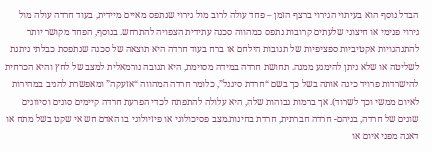הבדל נוסף הוא בעיתוי הגירוי ברצף הזמן – פחד עולה לרוב מול גירוי שנתפס מאיים מיידית, בעוד חרדה עולה מול גירוי פנימי או חיצוני שלעתים קרובות נתפס כמהווה סכנה עתידית הצפויה להתרחש. בנוסף, הפחד מקושר יותר להתנהגויות אקטיביות ספציפיות של תגובות הילחם או ברח בעוד חרדה היא תוצאה של סכנה שנתפסת כבלתי ניתנת לשליטה או שלא ניתן להימנע ממנה. תחושת חרדה במידה מסוימת, היא תגובה נורמאלית למצב של לחץ והיא הכרחית להישרדות פרויד כינה אותה בשל כך בשם “חרדת סיגנל”, כלומר חרדה המהווה “אזעקה” ומאפשרת להגיב במהירות לאיום ממשי וכך לשרוד). אך ברמות גבוהות שלה, היא עלולה להתפתח לכדי הפרעת חרדה קיימים סוגים וסיווגים שונים של חרדה, בניהם- חרדה חברתית, חרדת בחינות.מצב פסיכולוגי או פיזיולוגי בו האדם חש אי שקט בשל מתח או דאגה מפני איום או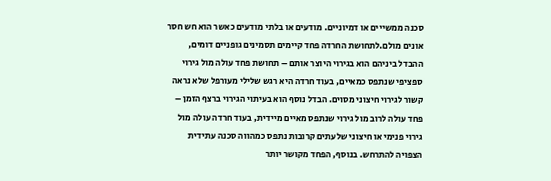סכנה ממשייים או דמיוניים. מודעים או בלתי מודעים כאשר הוא חש חסר אונים מולם.לתחושת החרדה פחד קיימים תסמינים גופניים דומים, ההבדל ביניהם הוא בגירוי היוצר אותם – תחושת פחד עולה מול גירוי ספציפי שנתפס כמאיים, בעוד חרדה היא רגש שלילי מעורפל שלא נראה קשור לגירוי חיצוני מסוים. הבדל נוסף הוא בעיתוי הגירוי ברצף הזמן – פחד עולה לרוב מול גירוי שנתפס מאיים מיידית, בעוד חרדה עולה מול גירוי פנימי או חיצוני שלעתים קרובות נתפס כמהווה סכנה עתידית הצפויה להתרחש. בנוסף, הפחד מקושר יותר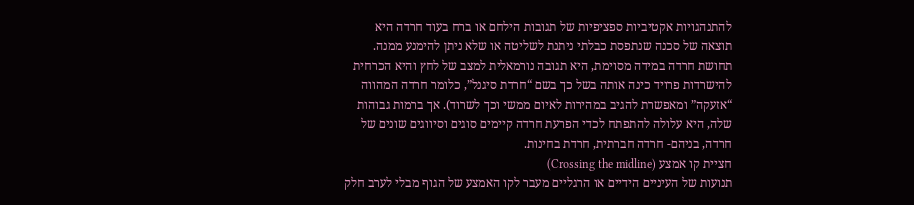להתנהגויות אקטיביות ספציפיות של תגובות הילחם או ברח בעוד חרדה היא תוצאה של סכנה שנתפסת כבלתי ניתנת לשליטה או שלא ניתן להימנע ממנה. תחושת חרדה במידה מסוימת, היא תגובה נורמאלית למצב של לחץ והיא הכרחית להישרדות פרויד כינה אותה בשל כך בשם “חרדת סיגנל”, כלומר חרדה המהווה “אזעקה” ומאפשרת להגיב במהירות לאיום ממשי וכך לשרוד). אך ברמות גבוהות שלה, היא עלולה להתפתח לכדי הפרעת חרדה קיימים סוגים וסיווגים שונים של חרדה, בניהם- חרדה חברתית, חרדת בחינות.
חציית קו אמצע (Crossing the midline)
תנועות של העיניים הידיים או הרגליים מעבר לקו האמצע של הגוף מבלי לערב חלק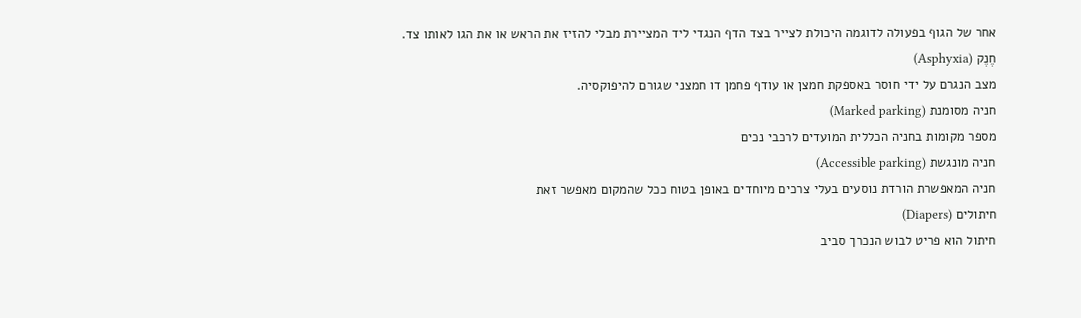אחר של הגוף בפעולה לדוגמה היכולת לצייר בצד הדף הנגדי ליד המציירת מבלי להזיז את הראש או את הגו לאותו צד.
חֶנֶק (Asphyxia)
מצב הנגרם על ידי חוסר באספקת חמצן או עודף פחמן דו חמצני שגורם להיפוקסיה.
חניה מסומנת (Marked parking)
מספר מקומות בחניה הכללית המועדים לרכבי נכים
חניה מונגשת (Accessible parking)
חניה המאפשרת הורדת נוסעים בעלי צרכים מיוחדים באופן בטוח ככל שהמקום מאפשר זאת
חיתולים (Diapers)
חיתול הוא פריט לבוש הנכרך סביב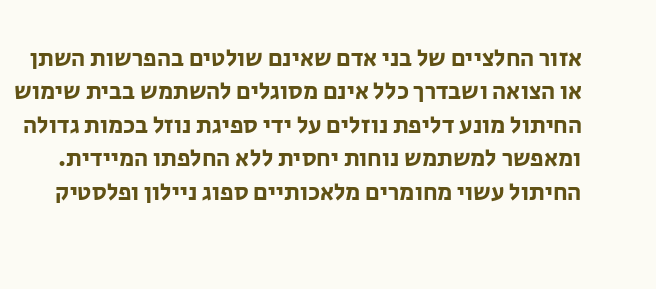אזור החלציים של בני אדם שאינם שולטים בהפרשות השתן או הצואה ושבדרך כלל אינם מסוגלים להשתמש בבית שימוש החיתול מונע דליפת נוזלים על ידי ספיגת נוזל בכמות גדולה ומאפשר למשתמש נוחות יחסית ללא החלפתו המיידית.
החיתול עשוי מחומרים מלאכותיים ספוג ניילון ופלסטיק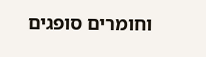וחומרים סופגים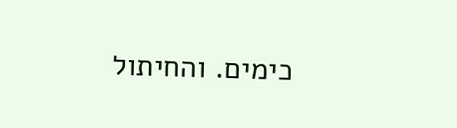כימים. והחיתול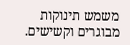משמש תינוקות מבוגרים וקשישים.